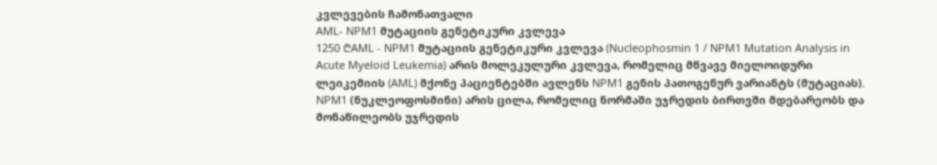კვლევების ჩამონათვალი
AML- NPM1 მუტაციის გენეტიკური კვლევა
1250 ₾AML - NPM1 მუტაციის გენეტიკური კვლევა (Nucleophosmin 1 / NPM1 Mutation Analysis in Acute Myeloid Leukemia) არის მოლეკულური კვლევა, რომელიც მწვავე მიელოიდური ლეიკემიის (AML) მქონე პაციენტებში ავლენს NPM1 გენის პათოგენურ ვარიანტს (მუტაციას).
NPM1 (ნუკლეოფოსმინი) არის ცილა, რომელიც ნორმაში უჯრედის ბირთვში მდებარეობს და მონაწილეობს უჯრედის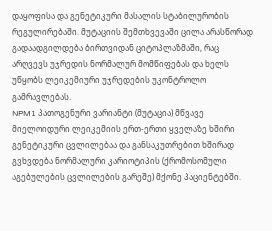დაყოფისა და გენეტიკური მასალის სტაბილურობის რეგულირებაში. მუტაციის შემთხვევაში ცილა არასწორად გადაადგილდება ბირთვიდან ციტოპლაზმაში, რაც არღვევს უჯრედის ნორმალურ მომწიფებას და ხელს უწყობს ლეიკემიური უჯრედების უკონტროლო გამრავლებას.
NPM1 პათოგენური ვარიანტი (მუტაცია) მწვავე მიელოიდური ლეიკემიის ერთ-ერთი ყველაზე ხშირი გენეტიკური ცვლილებაა და განსაკუთრებით ხშირად გვხვდება ნორმალური კარიოტიპის (ქრომოსომული აგებულების ცვლილების გარეშე) მქონე პაციენტებში.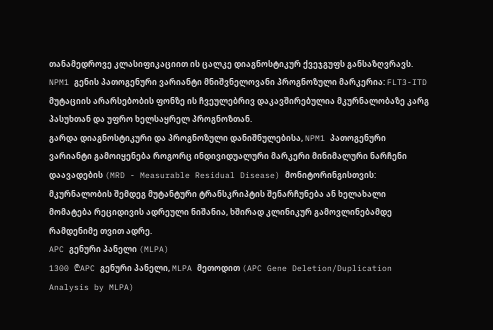თანამედროვე კლასიფიკაციით ის ცალკე დიაგნოსტიკურ ქვეჯგუფს განსაზღვრავს.
NPM1 გენის პათოგენური ვარიანტი მნიშვნელოვანი პროგნოზული მარკერია: FLT3-ITD მუტაციის არარსებობის ფონზე ის ჩვეულებრივ დაკავშირებულია მკურნალობაზე კარგ პასუხთან და უფრო ხელსაყრელ პროგნოზთან.
გარდა დიაგნოსტიკური და პროგნოზული დანიშნულებისა, NPM1 პათოგენური ვარიანტი გამოიყენება როგორც ინდივიდუალური მარკერი მინიმალური ნარჩენი დაავადების (MRD - Measurable Residual Disease) მონიტორინგისთვის: მკურნალობის შემდეგ მუტანტური ტრანსკრიპტის შენარჩუნება ან ხელახალი მომატება რეციდივის ადრეული ნიშანია, ხშირად კლინიკურ გამოვლინებამდე რამდენიმე თვით ადრე.
APC გენური პანელი (MLPA)
1300 ₾APC გენური პანელი, MLPA მეთოდით (APC Gene Deletion/Duplication Analysis by MLPA)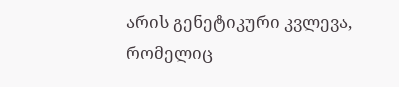არის გენეტიკური კვლევა, რომელიც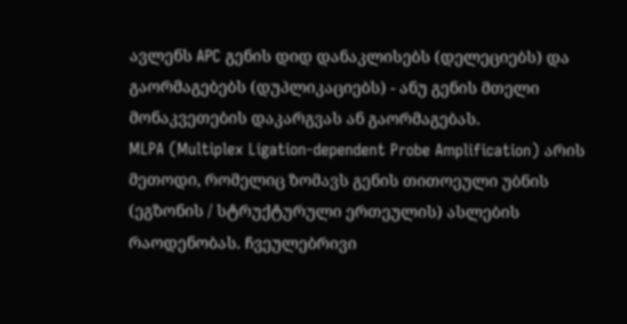ავლენს APC გენის დიდ დანაკლისებს (დელეციებს) და გაორმაგებებს (დუპლიკაციებს) - ანუ გენის მთელი მონაკვეთების დაკარგვას ან გაორმაგებას.
MLPA (Multiplex Ligation-dependent Probe Amplification) არის მეთოდი, რომელიც ზომავს გენის თითოეული უბნის (ეგზონის / სტრუქტურული ერთეულის) ასლების რაოდენობას. ჩვეულებრივი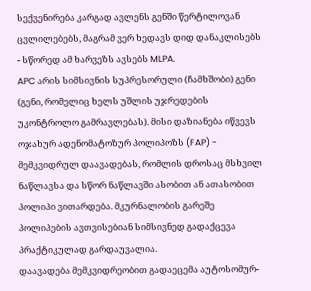სექვენირება კარგად ავლენს გენში წერტილოვან ცვლილებებს, მაგრამ ვერ ხედავს დიდ დანაკლისებს - სწორედ ამ ხარვეზს ავსებს MLPA.
APC არის სიმსივნის სუპრესორული (ჩამხშობი) გენი (გენი, რომელიც ხელს უშლის უჯრედების უკონტროლო გამრავლებას). მისი დაზიანება იწვევს ოჯახურ ადენომატოზურ პოლიპოზს (FAP) - მემკვიდრულ დაავადებას, რომლის დროსაც მსხვილ ნაწლავსა და სწორ ნაწლავში ასობით ან ათასობით პოლიპი ვითარდება. მკურნალობის გარეშე პოლიპების ავთვისებიან სიმსივნედ გადაქცევა პრაქტიკულად გარდაუვალია.
დაავადება მემკვიდრეობით გადაეცემა აუტოსომურ-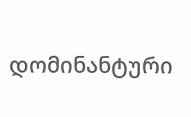დომინანტური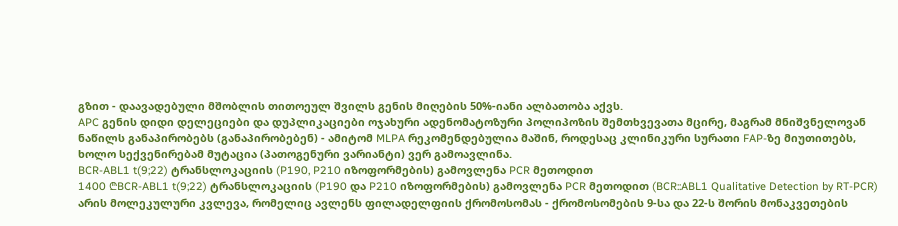გზით - დაავადებული მშობლის თითოეულ შვილს გენის მიღების 50%-იანი ალბათობა აქვს.
APC გენის დიდი დელეციები და დუპლიკაციები ოჯახური ადენომატოზური პოლიპოზის შემთხვევათა მცირე, მაგრამ მნიშვნელოვან ნაწილს განაპირობებს (განაპირობებენ) - ამიტომ MLPA რეკომენდებულია მაშინ, როდესაც კლინიკური სურათი FAP-ზე მიუთითებს, ხოლო სექვენირებამ მუტაცია (პათოგენური ვარიანტი) ვერ გამოავლინა.
BCR-ABL1 t(9;22) ტრანსლოკაციის (P190, P210 იზოფორმების) გამოვლენა PCR მეთოდით
1400 ₾BCR-ABL1 t(9;22) ტრანსლოკაციის (P190 და P210 იზოფორმების) გამოვლენა PCR მეთოდით (BCR::ABL1 Qualitative Detection by RT-PCR) არის მოლეკულური კვლევა, რომელიც ავლენს ფილადელფიის ქრომოსომას - ქრომოსომების 9-სა და 22-ს შორის მონაკვეთების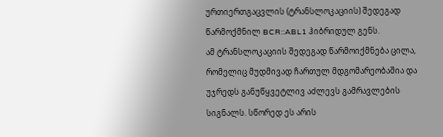ურთიერთგაცვლის (ტრანსლოკაციის) შედეგად წარმოქმნილ BCR::ABL1 ჰიბრიდულ გენს.
ამ ტრანსლოკაციის შედეგად წარმოიქმნება ცილა, რომელიც მუდმივად ჩართულ მდგომარეობაშია და უჯრედს განუწყვეტლივ აძლევს გამრავლების სიგნალს. სწორედ ეს არის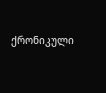ქრონიკული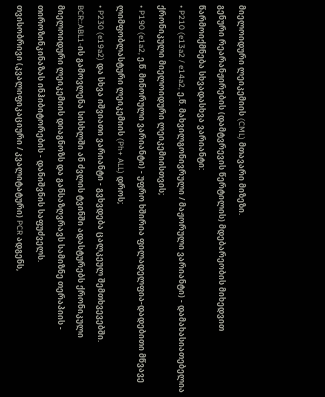მიელოიდური ლეიკემიის (CML) მთავარი მიზეზი.
გენური რეარანჟირების (დამტვრევის წერტილის) მდებარეობის მიხედვით წარმოიქმნება სხვადასხვა ვარიანტი:
• P210 (e13a2 / e14a2, ე.წ. მახვილგონივრული / მაჟორული ვარიანტი) - დამახასიათებელია ქრონიკული მიელოიდური ლეიკემიისთვის;
• P190 (e1a2, ე.წ. მინორული ვარიანტი) - უფრო ხშირია ფილადელფია-დადებითი მწვავე ლიმფობლასტური ლეიკემიის (Ph+ ALL) დროს;
• P230 (e19a2) და სხვა იშვიათი ვარიანტი - გვხვდება ცალკეულ შემთხვევებში.
BCR::ABL1-ის გამოვლენა სისხლში ან ძვლის ტვინში ადასტურებს ქრონიკული მიელოიდური ლეიკემიის დიაგნოზს და განსაზღვრავს სამიზნე თერაპიის - თიროზინკინაზას ინჰიბიტორების - დანიშვნის საფუძველს.
თვისობრივი (კვალიფიკაციური / კვალიტატური) PCR ადგენს,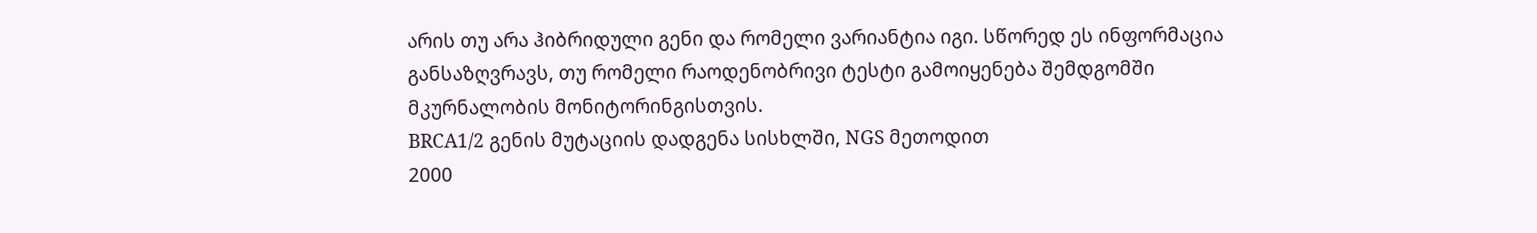არის თუ არა ჰიბრიდული გენი და რომელი ვარიანტია იგი. სწორედ ეს ინფორმაცია განსაზღვრავს, თუ რომელი რაოდენობრივი ტესტი გამოიყენება შემდგომში მკურნალობის მონიტორინგისთვის.
BRCA1/2 გენის მუტაციის დადგენა სისხლში, NGS მეთოდით
2000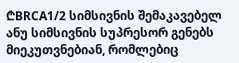₾BRCA1/2 სიმსივნის შემაკავებელ ანუ სიმსივნის სუპრესორ გენებს მიეკუთვნებიან, რომლებიც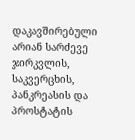დაკავშირებული არიან სარძევე ჯირკვლის, საკვერცხის, პანკრეასის და პროსტატის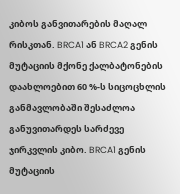კიბოს განვითარების მაღალ რისკთან. BRCA1 ან BRCA2 გენის მუტაციის მქონე ქალბატონების დაახლოებით 60 %-ს სიცოცხლის განმავლობაში შესაძლოა განუვითარდეს სარძევე ჯირკვლის კიბო. BRCA1 გენის მუტაციის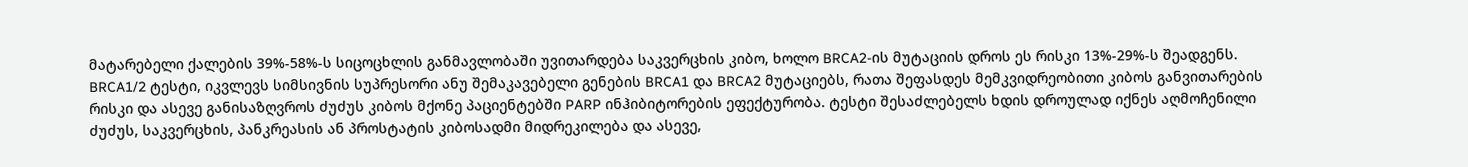მატარებელი ქალების 39%-58%-ს სიცოცხლის განმავლობაში უვითარდება საკვერცხის კიბო, ხოლო BRCA2-ის მუტაციის დროს ეს რისკი 13%-29%-ს შეადგენს.
BRCA1/2 ტესტი, იკვლევს სიმსივნის სუპრესორი ანუ შემაკავებელი გენების BRCA1 და BRCA2 მუტაციებს, რათა შეფასდეს მემკვიდრეობითი კიბოს განვითარების რისკი და ასევე განისაზღვროს ძუძუს კიბოს მქონე პაციენტებში PARP ინჰიბიტორების ეფექტურობა. ტესტი შესაძლებელს ხდის დროულად იქნეს აღმოჩენილი ძუძუს, საკვერცხის, პანკრეასის ან პროსტატის კიბოსადმი მიდრეკილება და ასევე,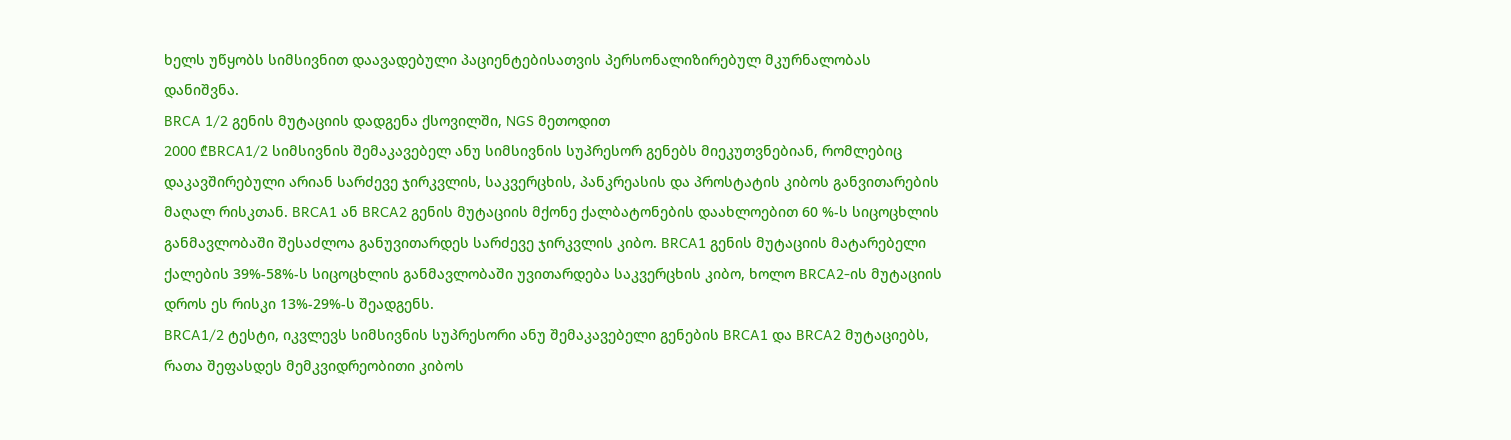ხელს უწყობს სიმსივნით დაავადებული პაციენტებისათვის პერსონალიზირებულ მკურნალობას დანიშვნა.
BRCA 1/2 გენის მუტაციის დადგენა ქსოვილში, NGS მეთოდით
2000 ₾BRCA1/2 სიმსივნის შემაკავებელ ანუ სიმსივნის სუპრესორ გენებს მიეკუთვნებიან, რომლებიც დაკავშირებული არიან სარძევე ჯირკვლის, საკვერცხის, პანკრეასის და პროსტატის კიბოს განვითარების მაღალ რისკთან. BRCA1 ან BRCA2 გენის მუტაციის მქონე ქალბატონების დაახლოებით 60 %-ს სიცოცხლის განმავლობაში შესაძლოა განუვითარდეს სარძევე ჯირკვლის კიბო. BRCA1 გენის მუტაციის მატარებელი ქალების 39%-58%-ს სიცოცხლის განმავლობაში უვითარდება საკვერცხის კიბო, ხოლო BRCA2-ის მუტაციის დროს ეს რისკი 13%-29%-ს შეადგენს.
BRCA1/2 ტესტი, იკვლევს სიმსივნის სუპრესორი ანუ შემაკავებელი გენების BRCA1 და BRCA2 მუტაციებს, რათა შეფასდეს მემკვიდრეობითი კიბოს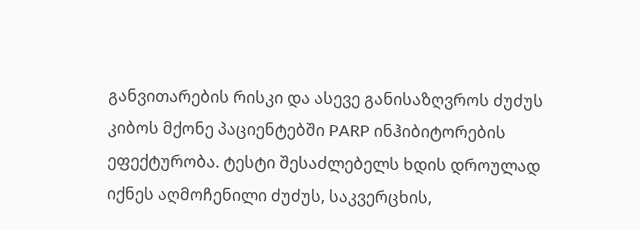განვითარების რისკი და ასევე განისაზღვროს ძუძუს კიბოს მქონე პაციენტებში PARP ინჰიბიტორების ეფექტურობა. ტესტი შესაძლებელს ხდის დროულად იქნეს აღმოჩენილი ძუძუს, საკვერცხის,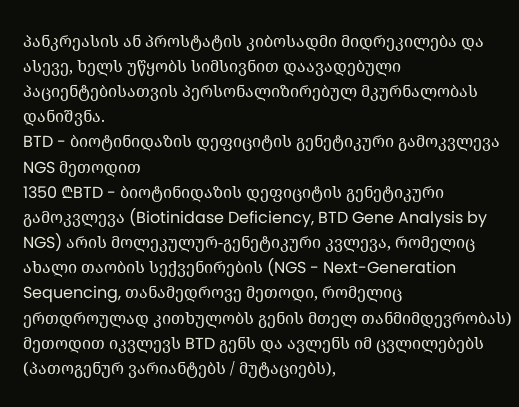პანკრეასის ან პროსტატის კიბოსადმი მიდრეკილება და ასევე, ხელს უწყობს სიმსივნით დაავადებული პაციენტებისათვის პერსონალიზირებულ მკურნალობას დანიშვნა.
BTD - ბიოტინიდაზის დეფიციტის გენეტიკური გამოკვლევა NGS მეთოდით
1350 ₾BTD - ბიოტინიდაზის დეფიციტის გენეტიკური გამოკვლევა (Biotinidase Deficiency, BTD Gene Analysis by NGS) არის მოლეკულურ-გენეტიკური კვლევა, რომელიც ახალი თაობის სექვენირების (NGS - Next-Generation Sequencing, თანამედროვე მეთოდი, რომელიც ერთდროულად კითხულობს გენის მთელ თანმიმდევრობას) მეთოდით იკვლევს BTD გენს და ავლენს იმ ცვლილებებს (პათოგენურ ვარიანტებს / მუტაციებს),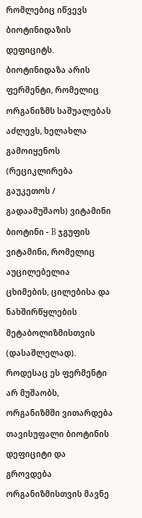რომლებიც იწვევს ბიოტინიდაზის დეფიციტს.
ბიოტინიდაზა არის ფერმენტი, რომელიც ორგანიზმს საშუალებას აძლევს, ხელახლა გამოიყენოს (რეციკლირება გაუკეთოს / გადაამუშაოს) ვიტამინი ბიოტინი - B ჯგუფის ვიტამინი, რომელიც აუცილებელია ცხიმების, ცილებისა და ნახშირწყლების მეტაბოლიზმისთვის (დასაშლელად). როდესაც ეს ფერმენტი არ მუშაობს, ორგანიზმში ვითარდება თავისუფალი ბიოტინის დეფიციტი და გროვდება ორგანიზმისთვის მავნე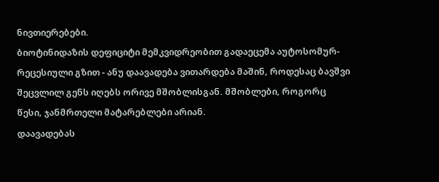ნივთიერებები.
ბიოტინიდაზის დეფიციტი მემკვიდრეობით გადაეცემა აუტოსომურ-რეცესიული გზით - ანუ დაავადება ვითარდება მაშინ, როდესაც ბავშვი შეცვლილ გენს იღებს ორივე მშობლისგან. მშობლები, როგორც წესი, ჯანმრთელი მატარებლები არიან.
დაავადებას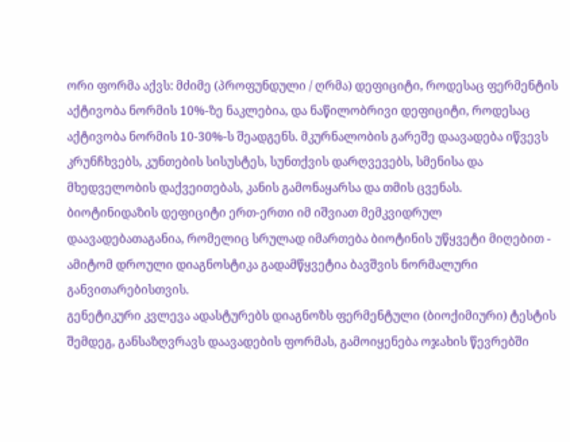ორი ფორმა აქვს: მძიმე (პროფუნდული / ღრმა) დეფიციტი, როდესაც ფერმენტის აქტივობა ნორმის 10%-ზე ნაკლებია, და ნაწილობრივი დეფიციტი, როდესაც აქტივობა ნორმის 10-30%-ს შეადგენს. მკურნალობის გარეშე დაავადება იწვევს კრუნჩხვებს, კუნთების სისუსტეს, სუნთქვის დარღვევებს, სმენისა და მხედველობის დაქვეითებას, კანის გამონაყარსა და თმის ცვენას.
ბიოტინიდაზის დეფიციტი ერთ-ერთი იმ იშვიათ მემკვიდრულ დაავადებათაგანია, რომელიც სრულად იმართება ბიოტინის უწყვეტი მიღებით - ამიტომ დროული დიაგნოსტიკა გადამწყვეტია ბავშვის ნორმალური განვითარებისთვის.
გენეტიკური კვლევა ადასტურებს დიაგნოზს ფერმენტული (ბიოქიმიური) ტესტის შემდეგ, განსაზღვრავს დაავადების ფორმას, გამოიყენება ოჯახის წევრებში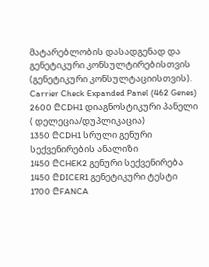მატარებლობის დასადგენად და გენეტიკური კონსულტირებისთვის (გენეტიკური კონსულტაციისთვის).
Carrier Check Expanded Panel (462 Genes)
2600 ₾CDH1 დიაგნოსტიკური პანელი ( დელეცია/დუპლიკაცია)
1350 ₾CDH1 სრული გენური სექვენირების ანალიზი
1450 ₾CHEK2 გენური სექვენირება
1450 ₾DICER1 გენეტიკური ტესტი
1700 ₾FANCA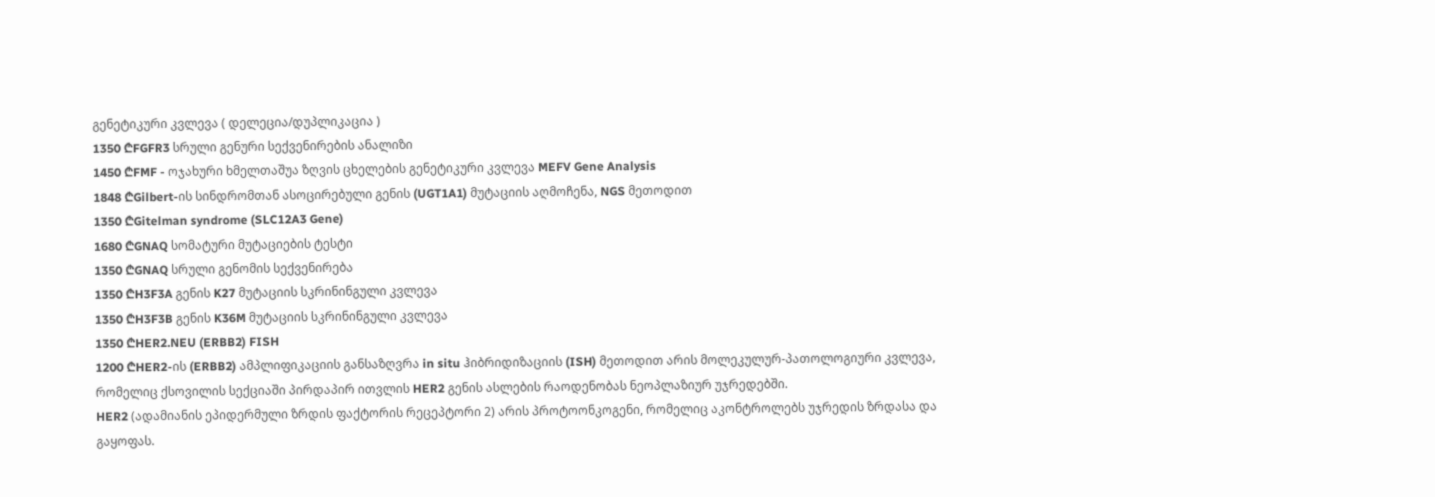გენეტიკური კვლევა ( დელეცია/დუპლიკაცია )
1350 ₾FGFR3 სრული გენური სექვენირების ანალიზი
1450 ₾FMF - ოჯახური ხმელთაშუა ზღვის ცხელების გენეტიკური კვლევა MEFV Gene Analysis
1848 ₾Gilbert-ის სინდრომთან ასოცირებული გენის (UGT1A1) მუტაციის აღმოჩენა, NGS მეთოდით
1350 ₾Gitelman syndrome (SLC12A3 Gene)
1680 ₾GNAQ სომატური მუტაციების ტესტი
1350 ₾GNAQ სრული გენომის სექვენირება
1350 ₾H3F3A გენის K27 მუტაციის სკრინინგული კვლევა
1350 ₾H3F3B გენის K36M მუტაციის სკრინინგული კვლევა
1350 ₾HER2.NEU (ERBB2) FISH
1200 ₾HER2-ის (ERBB2) ამპლიფიკაციის განსაზღვრა in situ ჰიბრიდიზაციის (ISH) მეთოდით არის მოლეკულურ-პათოლოგიური კვლევა, რომელიც ქსოვილის სექციაში პირდაპირ ითვლის HER2 გენის ასლების რაოდენობას ნეოპლაზიურ უჯრედებში.
HER2 (ადამიანის ეპიდერმული ზრდის ფაქტორის რეცეპტორი 2) არის პროტოონკოგენი, რომელიც აკონტროლებს უჯრედის ზრდასა და გაყოფას.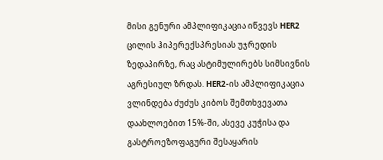მისი გენური ამპლიფიკაცია იწვევს HER2 ცილის ჰიპერექსპრესიას უჯრედის ზედაპირზე, რაც ასტიმულირებს სიმსივნის აგრესიულ ზრდას. HER2-ის ამპლიფიკაცია ვლინდება ძუძუს კიბოს შემთხვევათა დაახლოებით 15%-ში, ასევე კუჭისა და გასტროეზოფაგური შესაყარის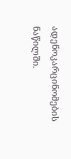ადენოკარცინომების ნაწილში.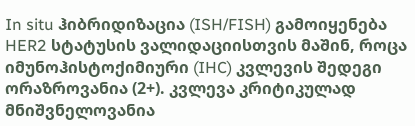In situ ჰიბრიდიზაცია (ISH/FISH) გამოიყენება HER2 სტატუსის ვალიდაციისთვის მაშინ, როცა იმუნოჰისტოქიმიური (IHC) კვლევის შედეგი ორაზროვანია (2+). კვლევა კრიტიკულად მნიშვნელოვანია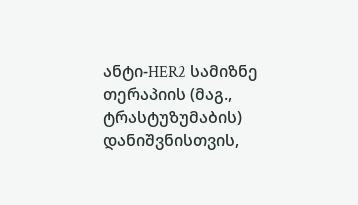ანტი-HER2 სამიზნე თერაპიის (მაგ., ტრასტუზუმაბის) დანიშვნისთვის,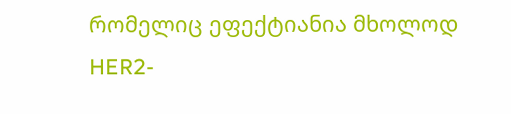რომელიც ეფექტიანია მხოლოდ HER2-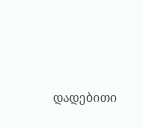დადებითი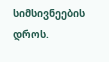სიმსივნეების დროს.